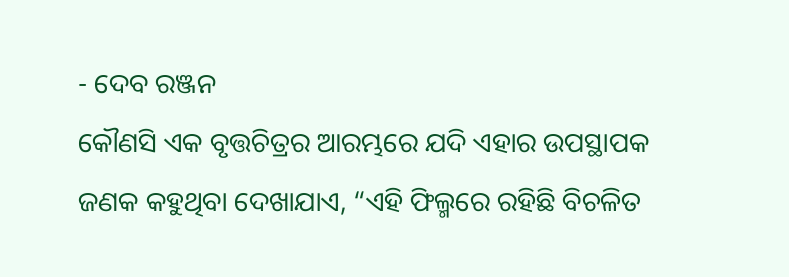- ଦେବ ରଞ୍ଜନ
କୌଣସି ଏକ ବୃତ୍ତଚିତ୍ରର ଆରମ୍ଭରେ ଯଦି ଏହାର ଉପସ୍ଥାପକ ଜଣକ କହୁଥିବା ଦେଖାଯାଏ, “ଏହି ଫିଲ୍ମରେ ରହିଛି ବିଚଳିତ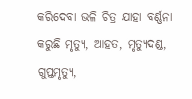କରିଦେବା ଭଳି ଚିତ୍ର ଯାହା ବର୍ଣ୍ଣନା କରୁଛି ମୃତ୍ୟୁ, ଆହତ, ମୃତ୍ୟୁଦଣ୍ଡ, ଗୁପ୍ତମୃତ୍ୟୁ,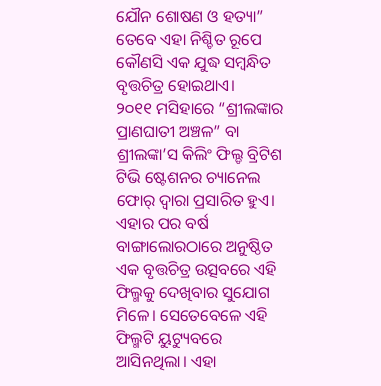ଯୌନ ଶୋଷଣ ଓ ହତ୍ୟା” ତେବେ ଏହା ନିଶ୍ଚିତ ରୂପେ କୌଣସି ଏକ ଯୁଦ୍ଧ ସମ୍ବନ୍ଧିତ ବୃତ୍ତଚିତ୍ର ହୋଇଥାଏ।
୨୦୧୧ ମସିହାରେ “ଶ୍ରୀଲଙ୍କାର ପ୍ରାଣଘାତୀ ଅଞ୍ଚଳ” ବା ଶ୍ରୀଲଙ୍କା’ସ କିଲିଂ ଫିଲ୍ଡ ବ୍ରିଟିଶ ଟିଭି ଷ୍ଟେଶନର ଚ୍ୟାନେଲ ଫୋର୍ ଦ୍ଵାରା ପ୍ରସାରିତ ହୁଏ। ଏହାର ପର ବର୍ଷ ବାଙ୍ଗାଲୋରଠାରେ ଅନୁଷ୍ଠିତ ଏକ ବୃତ୍ତଚିତ୍ର ଉତ୍ସବରେ ଏହି ଫିଲ୍ମକୁ ଦେଖିବାର ସୁଯୋଗ ମିଳେ। ସେତେବେଳେ ଏହି ଫିଲ୍ମଟି ୟୁଟ୍ୟୁବରେ ଆସିନଥିଲା। ଏହା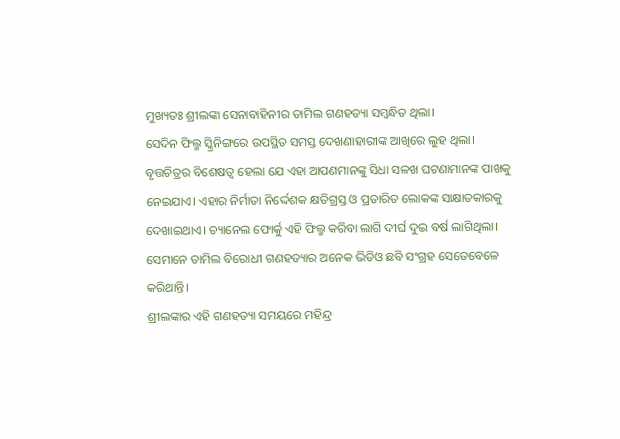ମୁଖ୍ୟତଃ ଶ୍ରୀଲଙ୍କା ସେନାବାହିନୀର ତାମିଲ ଗଣହତ୍ୟା ସମ୍ବନ୍ଧିତ ଥିଲା।
ସେଦିନ ଫିଲ୍ମ ସ୍କ୍ରିନିଙ୍ଗରେ ଉପସ୍ଥିତ ସମସ୍ତ ଦେଖଣାହାରୀଙ୍କ ଆଖିରେ ଲୁହ ଥିଲା। ବୃତ୍ତଚିତ୍ରର ବିଶେଷତ୍ଵ ହେଲା ଯେ ଏହା ଆପଣମାନଙ୍କୁ ସିଧା ସଳଖ ଘଟଣାମାନଙ୍କ ପାଖକୁ ନେଇଯାଏ। ଏହାର ନିର୍ମାତା ନିର୍ଦ୍ଦେଶକ କ୍ଷତିଗ୍ରସ୍ତ ଓ ପ୍ରତାରିତ ଲୋକଙ୍କ ସାକ୍ଷାତକାରକୁ ଦେଖାଇଥାଏ। ଚ୍ୟାନେଲ ଫୋର୍କୁ ଏହି ଫିଲ୍ମ କରିବା ଲାଗି ଦୀର୍ଘ ଦୁଇ ବର୍ଷ ଲାଗିଥିଲା। ସେମାନେ ତାମିଲ ବିରୋଧୀ ଗଣହତ୍ୟାର ଅନେକ ଭିଡିଓ ଛବି ସଂଗ୍ରହ ସେତେବେଳେ କରିଥାନ୍ତି।
ଶ୍ରୀଲଙ୍କାର ଏହି ଗଣହତ୍ୟା ସମୟରେ ମହିନ୍ଦ୍ର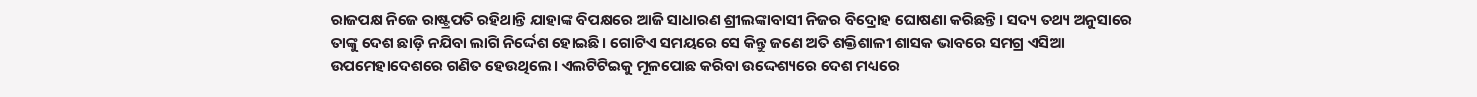ରାଜପକ୍ଷ ନିଜେ ରାଷ୍ଟ୍ରପତି ରହିଥାନ୍ତି ଯାହାଙ୍କ ବିପକ୍ଷରେ ଆଜି ସାଧାରଣ ଶ୍ରୀଲଙ୍କାବାସୀ ନିଜର ବିଦ୍ରୋହ ଘୋଷଣା କରିଛନ୍ତି। ସଦ୍ୟ ତଥ୍ୟ ଅନୁସାରେ ତାଙ୍କୁ ଦେଶ ଛାଡ଼ି ନଯିବା ଲାଗି ନିର୍ଦ୍ଦେଶ ହୋଇଛି। ଗୋଟିଏ ସମୟରେ ସେ କିନ୍ତୁ ଜଣେ ଅତି ଶକ୍ତିଶାଳୀ ଶାସକ ଭାବରେ ସମଗ୍ର ଏସିଆ ଉପମେହାଦେଶରେ ଗଣିତ ହେଉଥିଲେ। ଏଲଟିଟିଇକୁ ମୂଳପୋଛ କରିବା ଉଦ୍ଦେଶ୍ୟରେ ଦେଶ ମଧ୍ୟରେ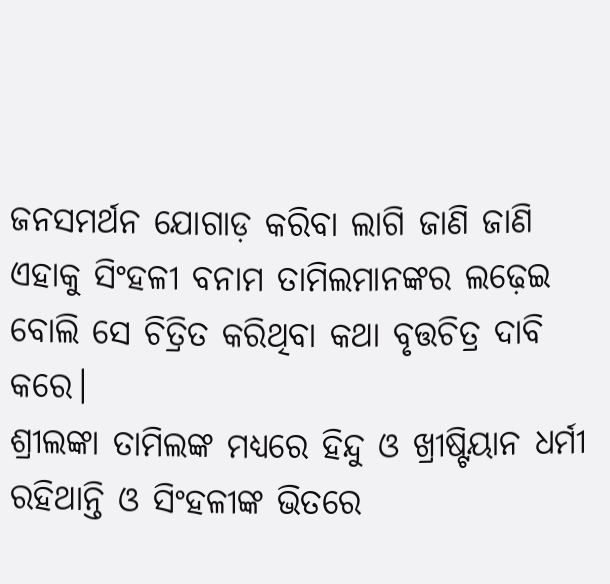ଜନସମର୍ଥନ ଯୋଗାଡ଼ କରିବା ଲାଗି ଜାଣି ଜାଣି ଏହାକୁ ସିଂହଳୀ ବନାମ ତାମିଲମାନଙ୍କର ଲଢ଼େଇ ବୋଲି ସେ ଚିତ୍ରିତ କରିଥିବା କଥା ବୃତ୍ତଚିତ୍ର ଦାବି କରେ।
ଶ୍ରୀଲଙ୍କା ତାମିଲଙ୍କ ମଧ୍ୟରେ ହିନ୍ଦୁ ଓ ଖ୍ରୀଷ୍ଟିୟାନ ଧର୍ମୀ ରହିଥାନ୍ତି ଓ ସିଂହଳୀଙ୍କ ଭିତରେ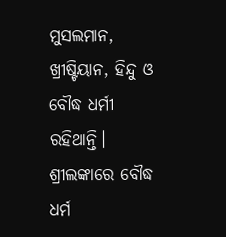ମୁସଲମାନ, ଖ୍ରୀଷ୍ଟିୟାନ, ହିନ୍ଦୁ ଓ ବୌଦ୍ଧ ଧର୍ମୀ ରହିଥାନ୍ତି। ଶ୍ରୀଲଙ୍କାରେ ବୌଦ୍ଧ ଧର୍ମ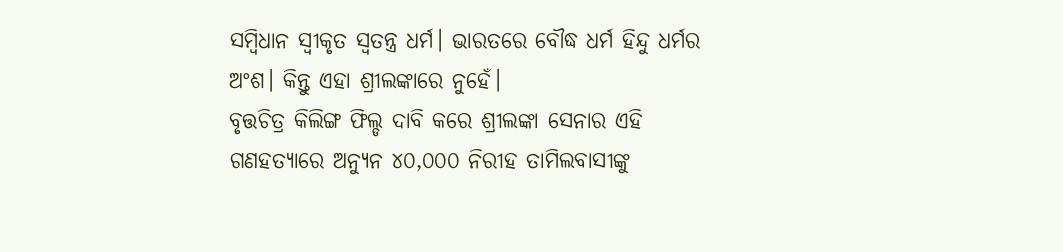ସମ୍ବିଧାନ ସ୍ୱୀକୃତ ସ୍ଵତନ୍ତ୍ର ଧର୍ମ। ଭାରତରେ ବୌଦ୍ଧ ଧର୍ମ ହିନ୍ଦୁ ଧର୍ମର ଅଂଶ। କିନ୍ତୁ ଏହା ଶ୍ରୀଲଙ୍କାରେ ନୁହେଁ।
ବୃତ୍ତଚିତ୍ର କିଲିଙ୍ଗ ଫିଲ୍ଡ ଦାବି କରେ ଶ୍ରୀଲଙ୍କା ସେନାର ଏହି ଗଣହତ୍ୟାରେ ଅନ୍ୟୁନ ୪୦,୦୦୦ ନିରୀହ ତାମିଲବାସୀଙ୍କୁ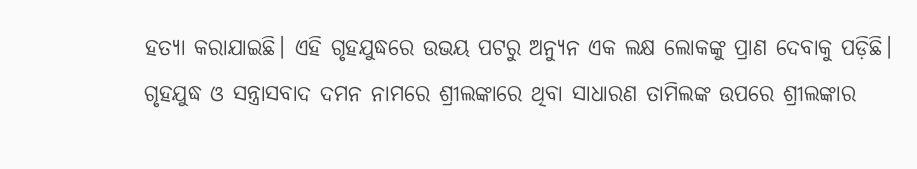ହତ୍ୟା କରାଯାଇଛି। ଏହି ଗୃହଯୁଦ୍ଧରେ ଉଭୟ ପଟରୁ ଅନ୍ୟୁନ ଏକ ଲକ୍ଷ ଲୋକଙ୍କୁ ପ୍ରାଣ ଦେବାକୁ ପଡ଼ିଛି। ଗୃହଯୁଦ୍ଧ ଓ ସନ୍ତ୍ରାସବାଦ ଦମନ ନାମରେ ଶ୍ରୀଲଙ୍କାରେ ଥିବା ସାଧାରଣ ତାମିଲଙ୍କ ଉପରେ ଶ୍ରୀଲଙ୍କାର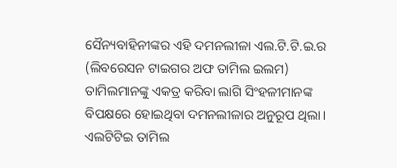ସୈନ୍ୟବାହିନୀଙ୍କର ଏହି ଦମନଲୀଳା ଏଲ.ଟି.ଟି.ଇ.ର (ଲିବରେସନ ଟାଇଗର ଅଫ ତାମିଲ ଇଲମ) ତାମିଲମାନଙ୍କୁ ଏକତ୍ର କରିବା ଲାଗି ସିଂହଳୀମାନଙ୍କ ବିପକ୍ଷରେ ହୋଇଥିବା ଦମନଲୀଳାର ଅନୁରୂପ ଥିଲା।
ଏଲଟିଟିଇ ତାମିଲ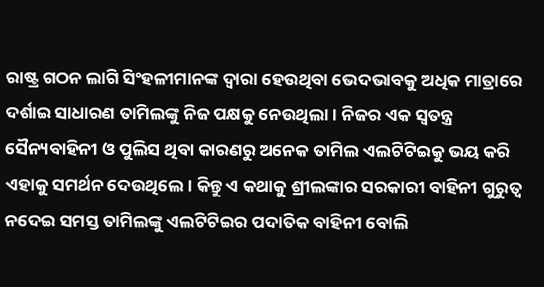ରାଷ୍ଟ୍ର ଗଠନ ଲାଗି ସିଂହଳୀମାନଙ୍କ ଦ୍ଵାରା ହେଉଥିବା ଭେଦଭାବକୁ ଅଧିକ ମାତ୍ରାରେ ଦର୍ଶାଇ ସାଧାରଣ ତାମିଲଙ୍କୁ ନିଜ ପକ୍ଷକୁ ନେଉଥିଲା। ନିଜର ଏକ ସ୍ଵତନ୍ତ୍ର ସୈନ୍ୟବାହିନୀ ଓ ପୁଲିସ ଥିବା କାରଣରୁ ଅନେକ ତାମିଲ ଏଲଟିଟିଇକୁ ଭୟ କରି ଏହାକୁ ସମର୍ଥନ ଦେଉଥିଲେ। କିନ୍ତୁ ଏ କଥାକୁ ଶ୍ରୀଲଙ୍କାର ସରକାରୀ ବାହିନୀ ଗୁରୁତ୍ଵ ନଦେଇ ସମସ୍ତ ତାମିଲଙ୍କୁ ଏଲଟିଟିଇର ପଦାତିକ ବାହିନୀ ବୋଲି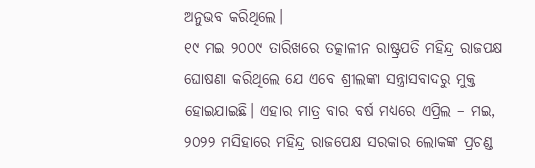ଅନୁଭବ କରିଥିଲେ।
୧୯ ମଇ ୨୦୦୯ ତାରିଖରେ ତତ୍କାଳୀନ ରାଷ୍ଟ୍ରପତି ମହିନ୍ଦ୍ର ରାଜପକ୍ଷ ଘୋଷଣା କରିଥିଲେ ଯେ ଏବେ ଶ୍ରୀଲଙ୍କା ସନ୍ତ୍ରାସବାଦରୁ ମୁକ୍ତ ହୋଇଯାଇଛି। ଏହାର ମାତ୍ର ବାର ବର୍ଷ ମଧ୍ୟରେ ଏପ୍ରିଲ – ମଇ, ୨୦୨୨ ମସିହାରେ ମହିନ୍ଦ୍ର ରାଜପେକ୍ଷ ସରକାର ଲୋକଙ୍କ ପ୍ରଚଣ୍ଡ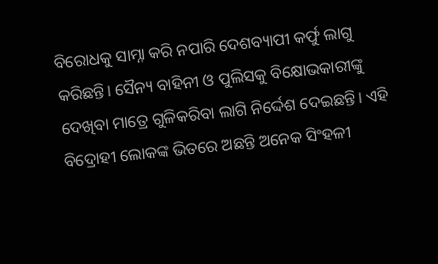ବିରୋଧକୁ ସାମ୍ନା କରି ନପାରି ଦେଶବ୍ୟାପୀ କର୍ଫୁ ଲାଗୁ କରିଛନ୍ତି। ସୈନ୍ୟ ବାହିନୀ ଓ ପୁଲିସକୁ ବିକ୍ଷୋଭକାରୀଙ୍କୁ ଦେଖିବା ମାତ୍ରେ ଗୁଳିକରିବା ଲାଗି ନିର୍ଦ୍ଦେଶ ଦେଇଛନ୍ତି। ଏହି ବିଦ୍ରୋହୀ ଲୋକଙ୍କ ଭିତରେ ଅଛନ୍ତି ଅନେକ ସିଂହଳୀ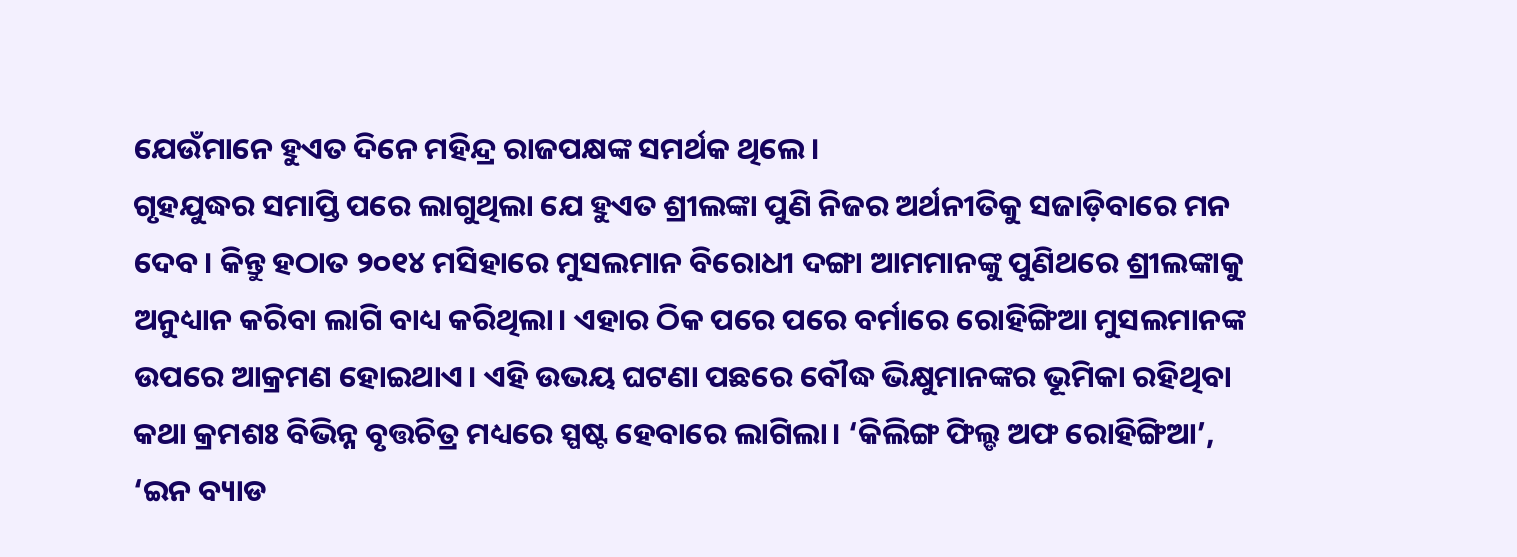ଯେଉଁମାନେ ହୁଏତ ଦିନେ ମହିନ୍ଦ୍ର ରାଜପକ୍ଷଙ୍କ ସମର୍ଥକ ଥିଲେ।
ଗୃହଯୁଦ୍ଧର ସମାପ୍ତି ପରେ ଲାଗୁଥିଲା ଯେ ହୁଏତ ଶ୍ରୀଲଙ୍କା ପୁଣି ନିଜର ଅର୍ଥନୀତିକୁ ସଜାଡ଼ିବାରେ ମନ ଦେବ। କିନ୍ତୁ ହଠାତ ୨୦୧୪ ମସିହାରେ ମୁସଲମାନ ବିରୋଧୀ ଦଙ୍ଗା ଆମମାନଙ୍କୁ ପୁଣିଥରେ ଶ୍ରୀଲଙ୍କାକୁ ଅନୁଧ୍ୟାନ କରିବା ଲାଗି ବାଧ୍ୟ କରିଥିଲା। ଏହାର ଠିକ ପରେ ପରେ ବର୍ମାରେ ରୋହିଙ୍ଗିଆ ମୁସଲମାନଙ୍କ ଉପରେ ଆକ୍ରମଣ ହୋଇଥାଏ। ଏହି ଉଭୟ ଘଟଣା ପଛରେ ବୌଦ୍ଧ ଭିକ୍ଷୁମାନଙ୍କର ଭୂମିକା ରହିଥିବା କଥା କ୍ରମଶଃ ବିଭିନ୍ନ ବୃତ୍ତଚିତ୍ର ମଧ୍ୟରେ ସ୍ପଷ୍ଟ ହେବାରେ ଲାଗିଲା। ‘କିଲିଙ୍ଗ ଫିଲ୍ଡ ଅଫ ରୋହିଙ୍ଗିଆ’, ‘ଇନ ବ୍ୟାଡ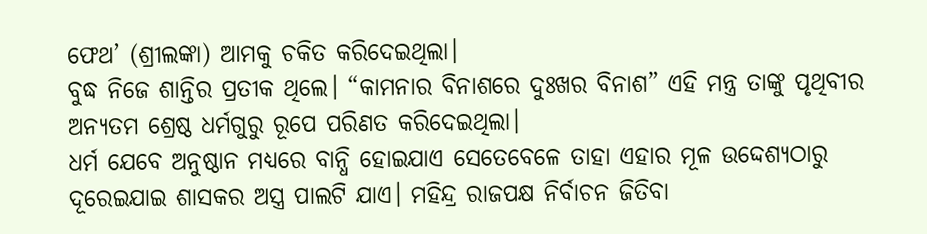ଫେଥ’ (ଶ୍ରୀଲଙ୍କା) ଆମକୁ ଚକିତ କରିଦେଇଥିଲା।
ବୁଦ୍ଧ ନିଜେ ଶାନ୍ତିର ପ୍ରତୀକ ଥିଲେ। “କାମନାର ବିନାଶରେ ଦୁଃଖର ବିନାଶ” ଏହି ମନ୍ତ୍ର ତାଙ୍କୁ ପୃଥିବୀର ଅନ୍ୟତମ ଶ୍ରେଷ୍ଠ ଧର୍ମଗୁରୁ ରୂପେ ପରିଣତ କରିଦେଇଥିଲା।
ଧର୍ମ ଯେବେ ଅନୁଷ୍ଠାନ ମଧ୍ୟରେ ବାନ୍ଧି ହୋଇଯାଏ ସେତେବେଳେ ତାହା ଏହାର ମୂଳ ଉଦ୍ଦେଶ୍ୟଠାରୁ ଦୂରେଇଯାଇ ଶାସକର ଅସ୍ତ୍ର ପାଲଟି ଯାଏ। ମହିନ୍ଦ୍ର ରାଜପକ୍ଷ ନିର୍ବାଚନ ଜିତିବା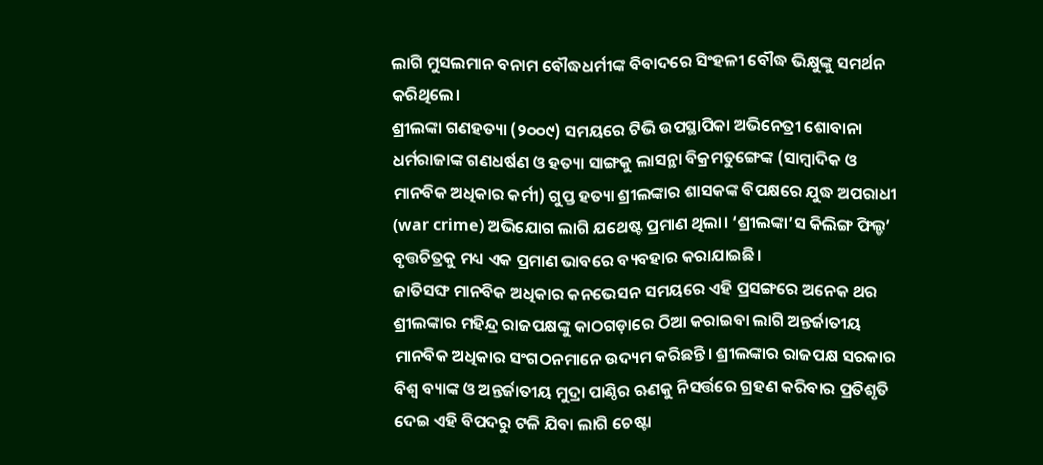ଲାଗି ମୁସଲମାନ ବନାମ ବୌଦ୍ଧଧର୍ମୀଙ୍କ ବିବାଦରେ ସିଂହଳୀ ବୌଦ୍ଧ ଭିକ୍ଷୁଙ୍କୁ ସମର୍ଥନ କରିଥିଲେ।
ଶ୍ରୀଲଙ୍କା ଗଣହତ୍ୟା (୨୦୦୯) ସମୟରେ ଟିଭି ଉପସ୍ଥାପିକା ଅଭିନେତ୍ରୀ ଶୋବାନା ଧର୍ମରାଜାଙ୍କ ଗଣଧର୍ଷଣ ଓ ହତ୍ୟା ସାଙ୍ଗକୁ ଲାସନ୍ଥା ବିକ୍ରମତୁଙ୍ଗେଙ୍କ (ସାମ୍ବାଦିକ ଓ ମାନବିକ ଅଧିକାର କର୍ମୀ) ଗୁପ୍ତ ହତ୍ୟା ଶ୍ରୀଲଙ୍କାର ଶାସକଙ୍କ ବିପକ୍ଷରେ ଯୁଦ୍ଧ ଅପରାଧୀ (war crime) ଅଭିଯୋଗ ଲାଗି ଯଥେଷ୍ଟ ପ୍ରମାଣ ଥିଲା। ‘ଶ୍ରୀଲଙ୍କା’ସ କିଲିଙ୍ଗ ଫିଲ୍ଡ’ ବୃତ୍ତଚିତ୍ରକୁ ମଧ୍ୟ ଏକ ପ୍ରମାଣ ଭାବରେ ବ୍ୟବହାର କରାଯାଇଛି।
ଜାତିସଙ୍ଘ ମାନବିକ ଅଧିକାର କନଭେସନ ସମୟରେ ଏହି ପ୍ରସଙ୍ଗରେ ଅନେକ ଥର ଶ୍ରୀଲଙ୍କାର ମହିନ୍ଦ୍ର ରାଜପକ୍ଷଙ୍କୁ କାଠଗଡ଼ାରେ ଠିଆ କରାଇବା ଲାଗି ଅନ୍ତର୍ଜାତୀୟ ମାନବିକ ଅଧିକାର ସଂଗଠନମାନେ ଉଦ୍ୟମ କରିଛନ୍ତି। ଶ୍ରୀଲଙ୍କାର ରାଜପକ୍ଷ ସରକାର ବିଶ୍ଵ ବ୍ୟାଙ୍କ ଓ ଅନ୍ତର୍ଜାତୀୟ ମୁଦ୍ରା ପାଣ୍ଠିର ଋଣକୁ ନିସର୍ତ୍ତରେ ଗ୍ରହଣ କରିବାର ପ୍ରତିଶୃତି ଦେଇ ଏହି ବିପଦରୁ ଟଳି ଯିବା ଲାଗି ଚେଷ୍ଟା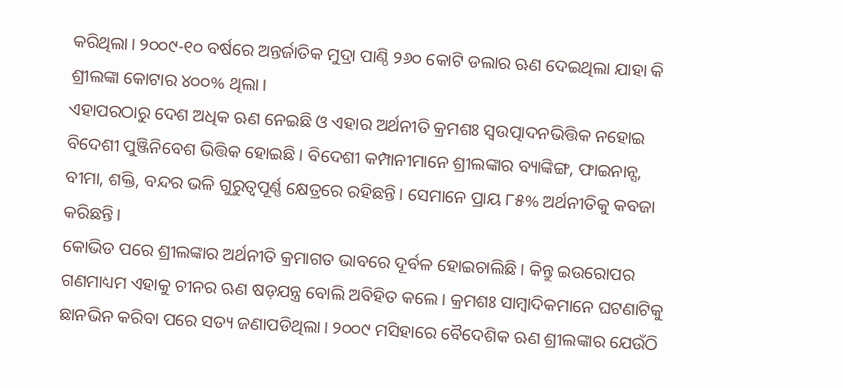କରିଥିଲା। ୨୦୦୯-୧୦ ବର୍ଷରେ ଅନ୍ତର୍ଜାତିକ ମୁଦ୍ରା ପାଣ୍ଠି ୨୬୦ କୋଟି ଡଲାର ଋଣ ଦେଇଥିଲା ଯାହା କି ଶ୍ରୀଲଙ୍କା କୋଟାର ୪୦୦% ଥିଲା।
ଏହାପରଠାରୁ ଦେଶ ଅଧିକ ଋଣ ନେଇଛି ଓ ଏହାର ଅର୍ଥନୀତି କ୍ରମଶଃ ସ୍ଵଉତ୍ପାଦନଭିତ୍ତିକ ନହୋଇ ବିଦେଶୀ ପୁଞ୍ଜିନିବେଶ ଭିତ୍ତିକ ହୋଇଛି। ବିଦେଶୀ କମ୍ପାନୀମାନେ ଶ୍ରୀଲଙ୍କାର ବ୍ୟାଙ୍କିଙ୍ଗ, ଫାଇନାନ୍ସ, ବୀମା, ଶକ୍ତି, ବନ୍ଦର ଭଳି ଗୁରୁତ୍ୱପୂର୍ଣ୍ଣ କ୍ଷେତ୍ରରେ ରହିଛନ୍ତି। ସେମାନେ ପ୍ରାୟ ୮୫% ଅର୍ଥନୀତିକୁ କବଜା କରିଛନ୍ତି।
କୋଭିଡ ପରେ ଶ୍ରୀଲଙ୍କାର ଅର୍ଥନୀତି କ୍ରମାଗତ ଭାବରେ ଦୂର୍ବଳ ହୋଇଚାଲିଛି। କିନ୍ତୁ ଇଉରୋପର ଗଣମାଧ୍ୟମ ଏହାକୁ ଚୀନର ଋଣ ଷଡ଼ଯନ୍ତ୍ର ବୋଲି ଅବିହିତ କଲେ। କ୍ରମଶଃ ସାମ୍ବାଦିକମାନେ ଘଟଣାଟିକୁ ଛାନଭିନ କରିବା ପରେ ସତ୍ୟ ଜଣାପଡିଥିଲା। ୨୦୦୯ ମସିହାରେ ବୈଦେଶିକ ଋଣ ଶ୍ରୀଲଙ୍କାର ଯେଉଁଠି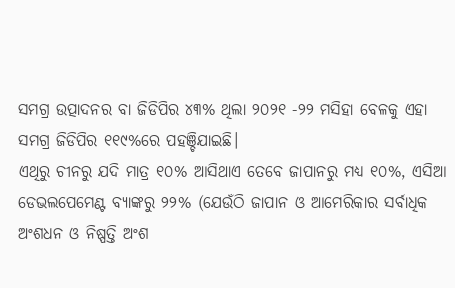ସମଗ୍ର ଉତ୍ପାଦନର ବା ଜିଡିପିର ୪୩% ଥିଲା ୨୦୨୧ -୨୨ ମସିହା ବେଳକୁ ଏହା ସମଗ୍ର ଜିଡିପିର ୧୧୯%ରେ ପହଞ୍ଚିଯାଇଛି।
ଏଥିରୁ ଚୀନରୁ ଯଦି ମାତ୍ର ୧୦% ଆସିଥାଏ ତେବେ ଜାପାନରୁ ମଧ୍ୟ ୧୦%, ଏସିଆ ଡେଭଲପେମେଣ୍ଟ ବ୍ୟାଙ୍କରୁ ୨୨% (ଯେଉଁଠି ଜାପାନ ଓ ଆମେରିକାର ସର୍ବାଧିକ ଅଂଶଧନ ଓ ନିଷ୍ପତ୍ତି ଅଂଶ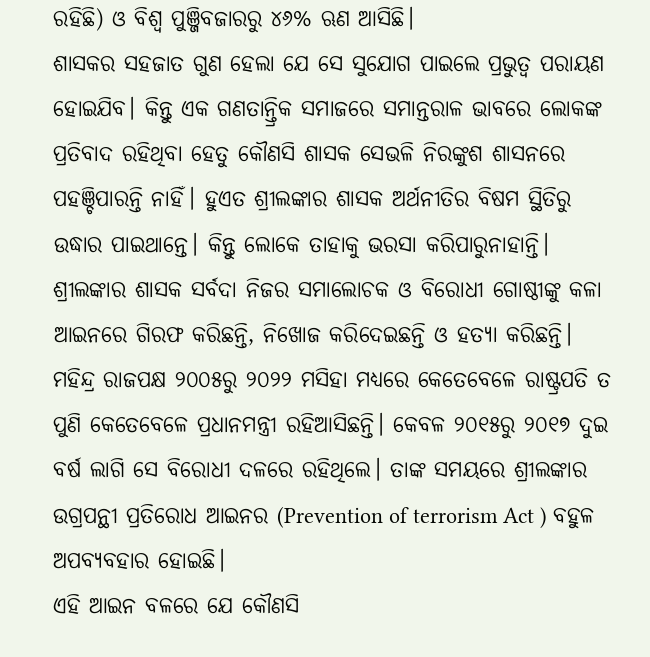ରହିଛି) ଓ ବିଶ୍ଵ ପୁଞ୍ଜିବଜାରରୁ ୪୬% ଋଣ ଆସିଛି।
ଶାସକର ସହଜାତ ଗୁଣ ହେଲା ଯେ ସେ ସୁଯୋଗ ପାଇଲେ ପ୍ରଭୁତ୍ଵ ପରାୟଣ ହୋଇଯିବ। କିନ୍ତୁ ଏକ ଗଣତାନ୍ତ୍ରିକ ସମାଜରେ ସମାନ୍ତରାଳ ଭାବରେ ଲୋକଙ୍କ ପ୍ରତିବାଦ ରହିଥିବା ହେତୁ କୌଣସି ଶାସକ ସେଭଳି ନିରଙ୍କୁଶ ଶାସନରେ ପହଞ୍ଚିପାରନ୍ତି ନାହିଁ। ହୁଏତ ଶ୍ରୀଲଙ୍କାର ଶାସକ ଅର୍ଥନୀତିର ବିଷମ ସ୍ଥିତିରୁ ଉଦ୍ଧାର ପାଇଥାନ୍ତେ। କିନ୍ତୁ ଲୋକେ ତାହାକୁ ଭରସା କରିପାରୁନାହାନ୍ତି।
ଶ୍ରୀଲଙ୍କାର ଶାସକ ସର୍ବଦା ନିଜର ସମାଲୋଚକ ଓ ବିରୋଧୀ ଗୋଷ୍ଠୀଙ୍କୁ କଳା ଆଇନରେ ଗିରଫ କରିଛନ୍ତି, ନିଖୋଜ କରିଦେଇଛନ୍ତି ଓ ହତ୍ୟା କରିଛନ୍ତି। ମହିନ୍ଦ୍ର ରାଜପକ୍ଷ ୨୦୦୫ରୁ ୨୦୨୨ ମସିହା ମଧ୍ୟରେ କେତେବେଳେ ରାଷ୍ଟ୍ରପତି ତ ପୁଣି କେତେବେଳେ ପ୍ରଧାନମନ୍ତ୍ରୀ ରହିଆସିଛନ୍ତି। କେବଳ ୨୦୧୫ରୁ ୨୦୧୭ ଦୁଇ ବର୍ଷ ଲାଗି ସେ ବିରୋଧୀ ଦଳରେ ରହିଥିଲେ। ତାଙ୍କ ସମୟରେ ଶ୍ରୀଲଙ୍କାର ଉଗ୍ରପନ୍ଥୀ ପ୍ରତିରୋଧ ଆଇନର (Prevention of terrorism Act ) ବହୁଳ ଅପବ୍ୟବହାର ହୋଇଛି।
ଏହି ଆଇନ ବଳରେ ଯେ କୌଣସି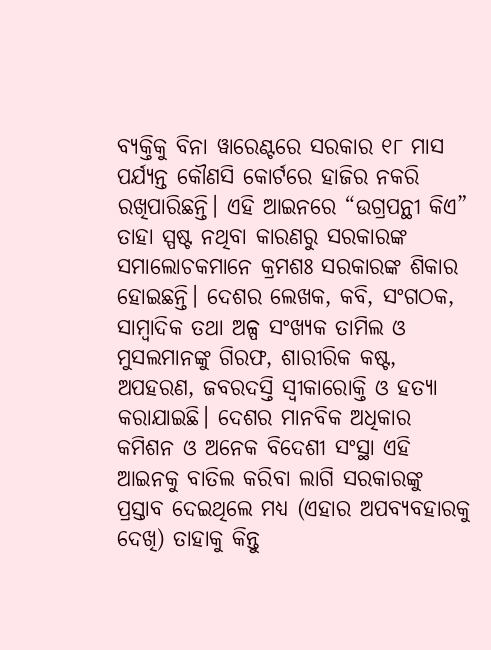ବ୍ୟକ୍ତିକୁ ବିନା ୱାରେଣ୍ଟରେ ସରକାର ୧୮ ମାସ ପର୍ଯ୍ୟନ୍ତ କୌଣସି କୋର୍ଟରେ ହାଜିର ନକରି ରଖିପାରିଛନ୍ତି। ଏହି ଆଇନରେ “ଉଗ୍ରପନ୍ଥୀ କିଏ” ତାହା ସ୍ପଷ୍ଟ ନଥିବା କାରଣରୁ ସରକାରଙ୍କ ସମାଲୋଚକମାନେ କ୍ରମଶଃ ସରକାରଙ୍କ ଶିକାର ହୋଇଛନ୍ତି। ଦେଶର ଲେଖକ, କବି, ସଂଗଠକ, ସାମ୍ବାଦିକ ତଥା ଅଳ୍ପ ସଂଖ୍ୟକ ତାମିଲ ଓ ମୁସଲମାନଙ୍କୁ ଗିରଫ, ଶାରୀରିକ କଷ୍ଟ, ଅପହରଣ, ଜବରଦସ୍ତି ସ୍ଵୀକାରୋକ୍ତି ଓ ହତ୍ୟା କରାଯାଇଛି। ଦେଶର ମାନବିକ ଅଧିକାର କମିଶନ ଓ ଅନେକ ବିଦେଶୀ ସଂସ୍ଥା ଏହି ଆଇନକୁ ବାତିଲ କରିବା ଲାଗି ସରକାରଙ୍କୁ ପ୍ରସ୍ତାବ ଦେଇଥିଲେ ମଧ୍ୟ (ଏହାର ଅପବ୍ୟବହାରକୁ ଦେଖି) ତାହାକୁ କିନ୍ତୁ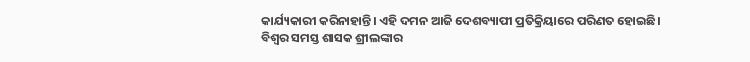କାର୍ଯ୍ୟକାରୀ କରିନାହାନ୍ତି। ଏହି ଦମନ ଆଜି ଦେଶବ୍ୟାପୀ ପ୍ରତିକ୍ରିୟାରେ ପରିଣତ ହୋଇଛି।
ବିଶ୍ଵର ସମସ୍ତ ଶାସକ ଶ୍ରୀଲଙ୍କାର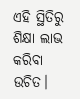ଏହି ସ୍ଥିତିରୁ ଶିକ୍ଷା ଲାଭ କରିବା ଉଚିତ।